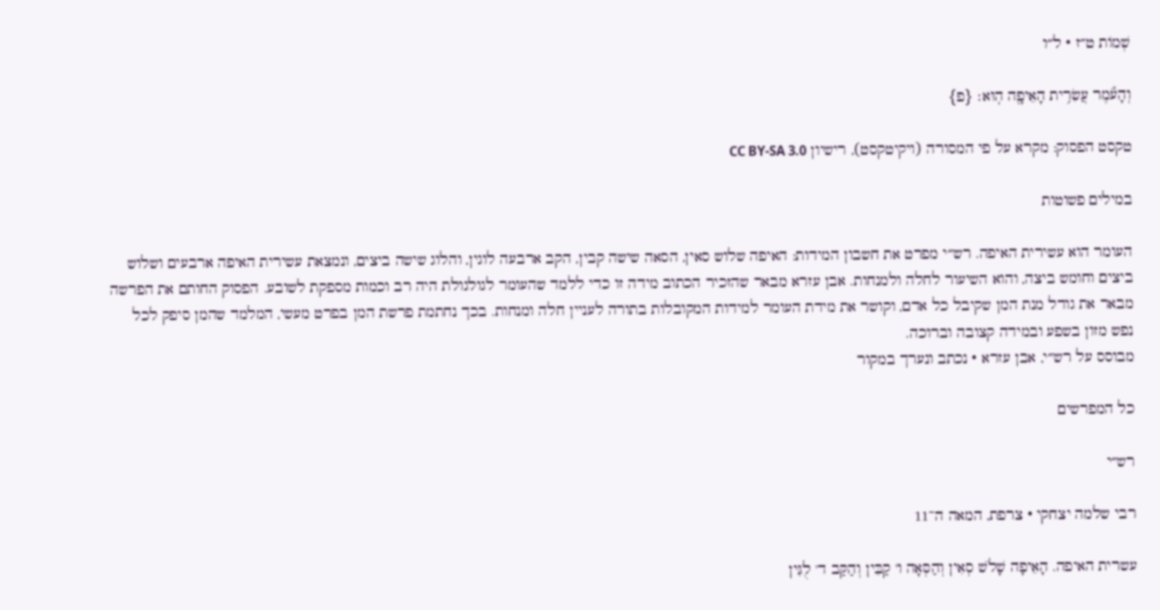שְׁמוֹת ט״ז · ל״ו

וְהָעֹ֕מֶר עֲשִׂרִ֥ית הָאֵיפָ֖ה הֽוּא׃ {פ}

טקסט הפסוק: מקרא על פי המסורה (ויקיטקסט), רישיון CC BY-SA 3.0

במילים פשוטות

העומר הוא עשירית האיפה. רש״י מפרט את חשבון המידות: האיפה שלוש סאין, הסאה שישה קבין, הקב ארבעה לוגין, והלוג שישה ביצים, ונמצאת עשירית האיפה ארבעים ושלוש ביצים וחומש ביצה, והוא השיעור לחלה ולמנחות. אבן עזרא מבאר שהזכיר הכתוב מידה זו כדי ללמד שהעומר לגולגולת היה רב וכמות מספקת לשובע. הפסוק החותם את הפרשה מבאר את גודל מנת המן שקיבל כל אדם, וקושר את מידת העומר למידות המקובלות בתורה לעניין חלה ומנחות. בכך נחתמת פרשת המן בפרט מעשי, המלמד שהמן סיפק לכל נפש מזון בשפע ובמידה קצובה וברוכה.
מבוסס על רש״י, אבן עזרא · נכתב ונערך במקור

כל המפרשים

רש״י

רבי שלמה יצחקי · צרפת, המאה ה־11

עשרית האיפה. הָאֵיפָה שָׁלֹשׁ סְאִין וְהַסְּאָה ו' קַבִּין וְהַקַּב ד' לֻגִּין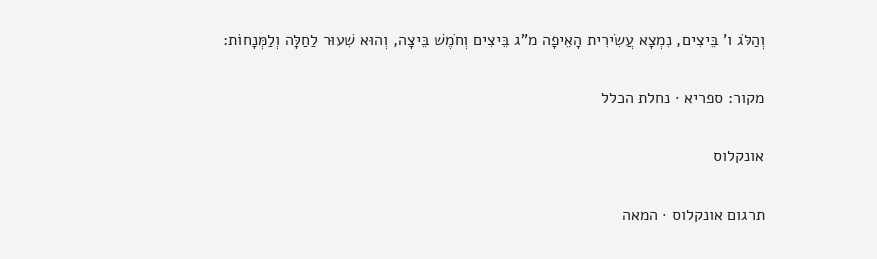וְהַלֹּג ו' בֵּיצִים, נִמְצָא עֲשִׂירִית הָאֵיפָה מ"ג בֵּיצִים וְחֹמֶשׁ בֵּיצָה, וְהוּא שִׁעוּר לַחַלָּה וְלַמְּנָחוֹת:

מקור: ספריא · נחלת הכלל

אונקלוס

תרגום אונקלוס · המאה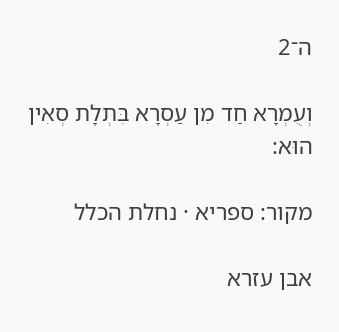ה־2

וְעֻמְרָא חַד מִן עַסְרָא בִּתְלָת סְאִין הוּא:

מקור: ספריא · נחלת הכלל

אבן עזרא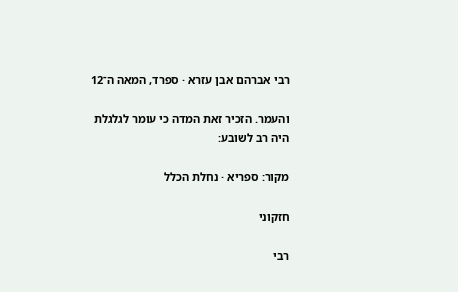רבי אברהם אבן עזרא · ספרד, המאה ה־12

והעמר. הזכיר זאת המדה כי עומר לגלגלת היה רב לשובע:

מקור: ספריא · נחלת הכלל

חזקוני

רבי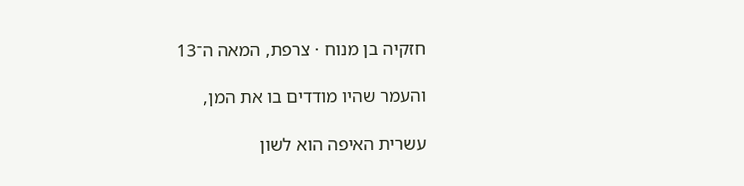חזקיה בן מנוח · צרפת, המאה ה־13

והעמר שהיו מודדים בו את המן,

עשרית האיפה הוא לשון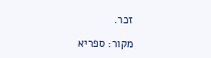זכר.

מקור: ספריא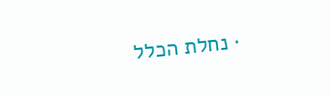· נחלת הכלל